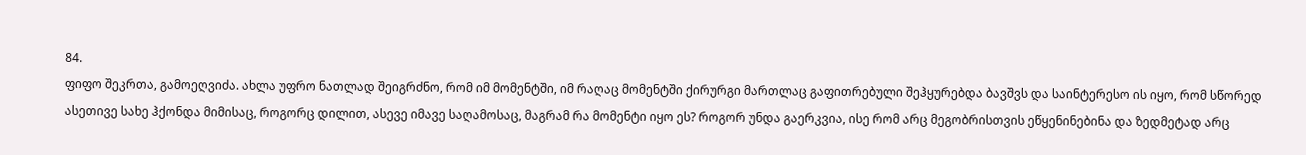84.
ფიფო შეკრთა, გამოეღვიძა. ახლა უფრო ნათლად შეიგრძნო, რომ იმ მომენტში, იმ რაღაც მომენტში ქირურგი მართლაც გაფითრებული შეჰყურებდა ბავშვს და საინტერესო ის იყო, რომ სწორედ ასეთივე სახე ჰქონდა მიმისაც, როგორც დილით, ასევე იმავე საღამოსაც, მაგრამ რა მომენტი იყო ეს? როგორ უნდა გაერკვია, ისე რომ არც მეგობრისთვის ეწყენინებინა და ზედმეტად არც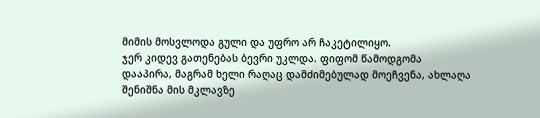მიმის მოსვლოდა გული და უფრო არ ჩაკეტილიყო.
ჯერ კიდევ გათენებას ბევრი უკლდა. ფიფომ წამოდგომა დააპირა, მაგრამ ხელი რაღაც დამძიმებულად მოეჩვენა, ახლაღა შენიშნა მის მკლავზე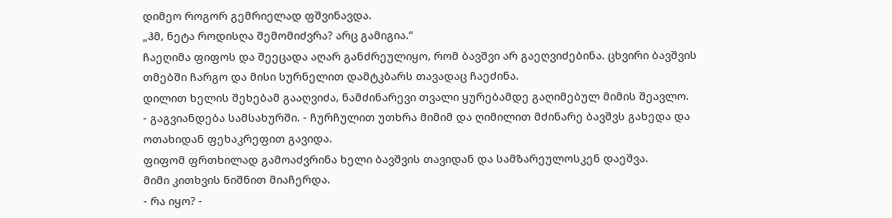დიმეო როგორ გემრიელად ფშვინავდა.
„ჰმ, ნეტა როდისღა შემომიძვრა? არც გამიგია.“
ჩაეღიმა ფიფოს და შეეცადა აღარ განძრეულიყო, რომ ბავშვი არ გაეღვიძებინა. ცხვირი ბავშვის თმებში ჩარგო და მისი სურნელით დამტკბარს თავადაც ჩაეძინა.
დილით ხელის შეხებამ გააღვიძა, ნამძინარევი თვალი ყურებამდე გაღიმებულ მიმის შეავლო.
- გაგვიანდება სამსახურში. - ჩურჩულით უთხრა მიმიმ და ღიმილით მძინარე ბავშვს გახედა და ოთახიდან ფეხაკრეფით გავიდა.
ფიფომ ფრთხილად გამოაძვრინა ხელი ბავშვის თავიდან და სამზარეულოსკენ დაეშვა.
მიმი კითხვის ნიშნით მიაჩერდა.
- რა იყო? -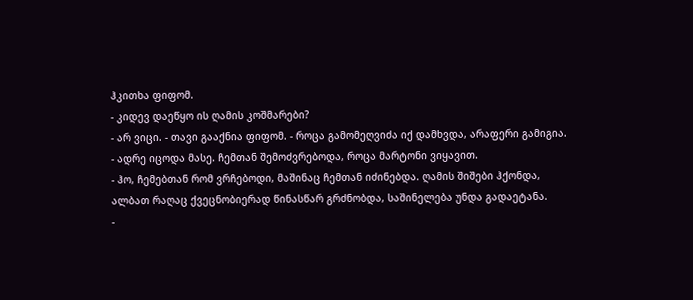ჰკითხა ფიფომ.
- კიდევ დაეწყო ის ღამის კოშმარები?
- არ ვიცი. - თავი გააქნია ფიფომ. - როცა გამომეღვიძა იქ დამხვდა, არაფერი გამიგია.
- ადრე იცოდა მასე. ჩემთან შემოძვრებოდა, როცა მარტონი ვიყავით.
- ჰო, ჩემებთან რომ ვრჩებოდი, მაშინაც ჩემთან იძინებდა. ღამის შიშები ჰქონდა, ალბათ რაღაც ქვეცნობიერად წინასწარ გრძნობდა, საშინელება უნდა გადაეტანა.
-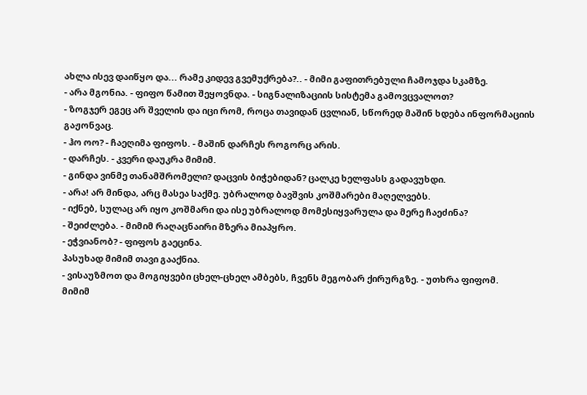ახლა ისევ დაიწყო და... რამე კიდევ გვემუქრება?.. - მიმი გაფითრებული ჩამოჯდა სკამზე.
- არა მგონია. - ფიფო წამით შეყოვნდა. - სიგნალიზაციის სისტემა გამოვცვალოთ?
- ზოგჯერ ეგეც არ შველის და იცი რომ, როცა თავიდან ცვლიან, სწორედ მაშინ ხდება ინფორმაციის გაჟონვაც.
- ჰო ოო? - ჩაეღიმა ფიფოს. - მაშინ დარჩეს როგორც არის.
- დარჩეს. - კვერი დაუკრა მიმიმ.
- გინდა ვინმე თანამშრომელი? დაცვის ბიჭებიდან? ცალკე ხელფასს გადავუხდი.
- არა! არ მინდა, არც მასეა საქმე. უბრალოდ ბავშვის კოშმარები მაღელვებს.
- იქნებ, სულაც არ იყო კოშმარი და ისე უბრალოდ მომესიყვარულა და მერე ჩაეძინა?
- შეიძლება. - მიმიმ რაღაცნაირი მზერა მიაპყრო.
- ეჭვიანობ? - ფიფოს გაეცინა.
პასუხად მიმიმ თავი გააქნია.
- ვისაუზმოთ და მოგიყვები ცხელ-ცხელ ამბებს, ჩვენს მეგობარ ქირურგზე. - უთხრა ფიფომ.
მიმიმ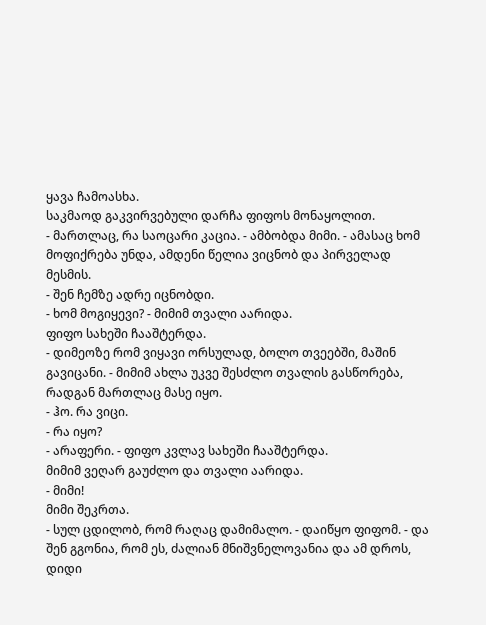ყავა ჩამოასხა.
საკმაოდ გაკვირვებული დარჩა ფიფოს მონაყოლით.
- მართლაც, რა საოცარი კაცია. - ამბობდა მიმი. - ამასაც ხომ მოფიქრება უნდა, ამდენი წელია ვიცნობ და პირველად მესმის.
- შენ ჩემზე ადრე იცნობდი.
- ხომ მოგიყევი? - მიმიმ თვალი აარიდა.
ფიფო სახეში ჩააშტერდა.
- დიმეოზე რომ ვიყავი ორსულად, ბოლო თვეებში, მაშინ გავიცანი. - მიმიმ ახლა უკვე შესძლო თვალის გასწორება, რადგან მართლაც მასე იყო.
- ჰო. რა ვიცი.
- რა იყო?
- არაფერი. - ფიფო კვლავ სახეში ჩააშტერდა.
მიმიმ ვეღარ გაუძლო და თვალი აარიდა.
- მიმი!
მიმი შეკრთა.
- სულ ცდილობ, რომ რაღაც დამიმალო. - დაიწყო ფიფომ. - და შენ გგონია, რომ ეს, ძალიან მნიშვნელოვანია და ამ დროს, დიდი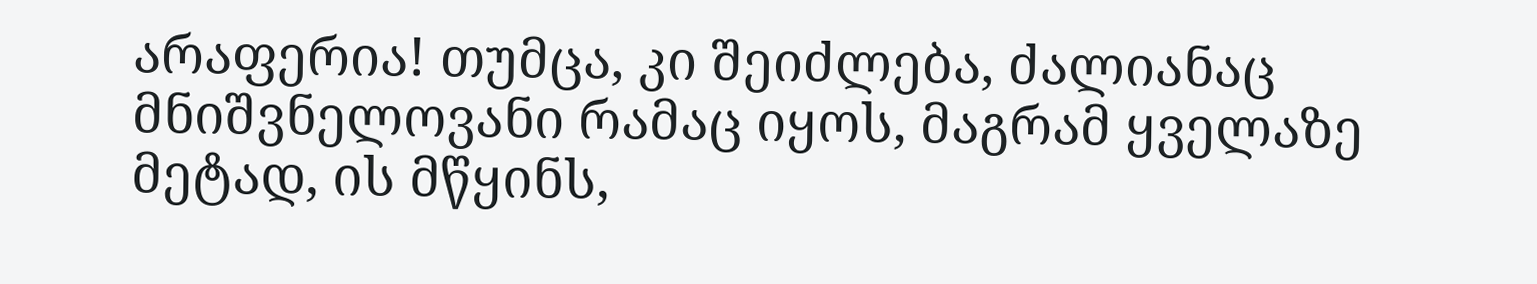არაფერია! თუმცა, კი შეიძლება, ძალიანაც მნიშვნელოვანი რამაც იყოს, მაგრამ ყველაზე მეტად, ის მწყინს,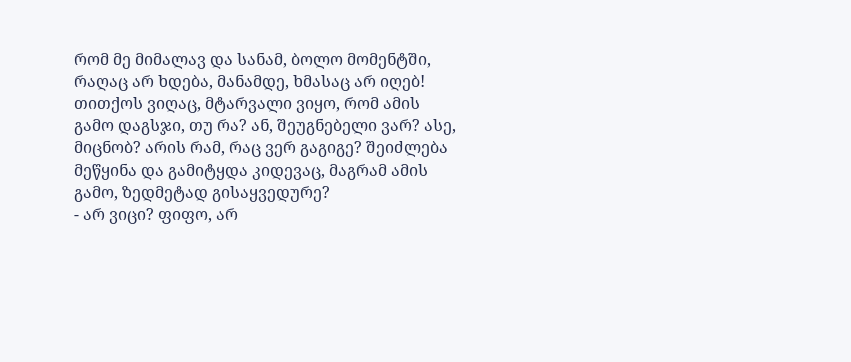რომ მე მიმალავ და სანამ, ბოლო მომენტში, რაღაც არ ხდება, მანამდე, ხმასაც არ იღებ! თითქოს ვიღაც, მტარვალი ვიყო, რომ ამის გამო დაგსჯი, თუ რა? ან, შეუგნებელი ვარ? ასე, მიცნობ? არის რამ, რაც ვერ გაგიგე? შეიძლება მეწყინა და გამიტყდა კიდევაც, მაგრამ ამის გამო, ზედმეტად გისაყვედურე?
- არ ვიცი? ფიფო, არ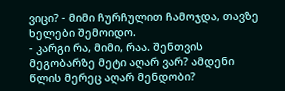ვიცი? - მიმი ჩურჩულით ჩამოჯდა, თავზე ხელები შემოიდო.
- კარგი რა, მიმი, რაა. შენთვის მეგობარზე მეტი აღარ ვარ? ამდენი წლის მერეც აღარ მენდობი?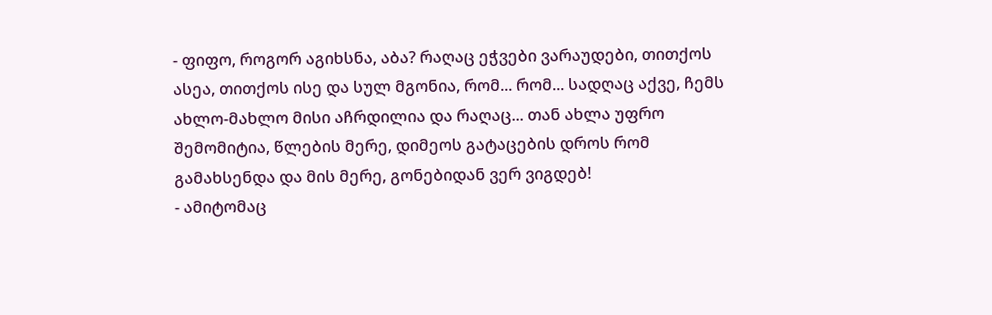- ფიფო, როგორ აგიხსნა, აბა? რაღაც ეჭვები ვარაუდები, თითქოს ასეა, თითქოს ისე და სულ მგონია, რომ... რომ... სადღაც აქვე, ჩემს ახლო-მახლო მისი აჩრდილია და რაღაც... თან ახლა უფრო შემომიტია, წლების მერე, დიმეოს გატაცების დროს რომ გამახსენდა და მის მერე, გონებიდან ვერ ვიგდებ!
- ამიტომაც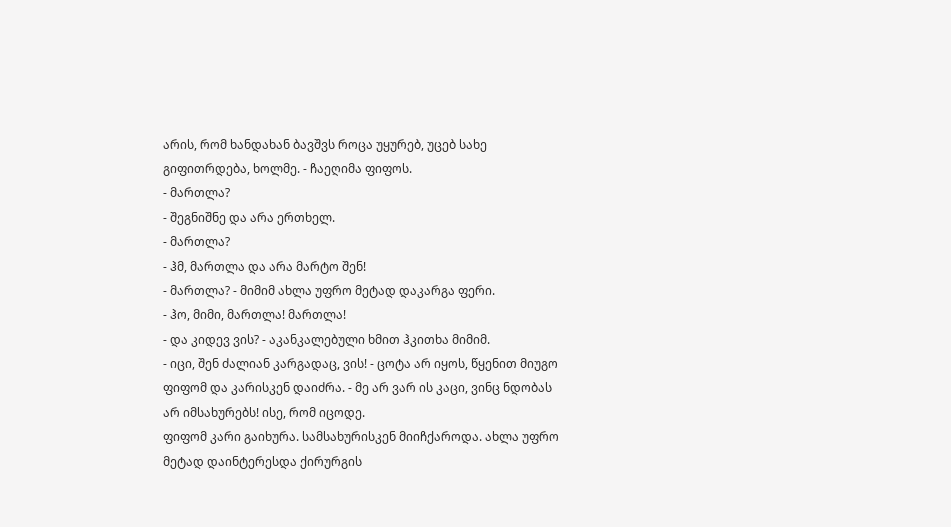არის, რომ ხანდახან ბავშვს როცა უყურებ, უცებ სახე გიფითრდება, ხოლმე. - ჩაეღიმა ფიფოს.
- მართლა?
- შეგნიშნე და არა ერთხელ.
- მართლა?
- ჰმ, მართლა და არა მარტო შენ!
- მართლა? - მიმიმ ახლა უფრო მეტად დაკარგა ფერი.
- ჰო, მიმი, მართლა! მართლა!
- და კიდევ ვის? - აკანკალებული ხმით ჰკითხა მიმიმ.
- იცი, შენ ძალიან კარგადაც, ვის! - ცოტა არ იყოს, წყენით მიუგო ფიფომ და კარისკენ დაიძრა. - მე არ ვარ ის კაცი, ვინც ნდობას არ იმსახურებს! ისე, რომ იცოდე.
ფიფომ კარი გაიხურა. სამსახურისკენ მიიჩქაროდა. ახლა უფრო მეტად დაინტერესდა ქირურგის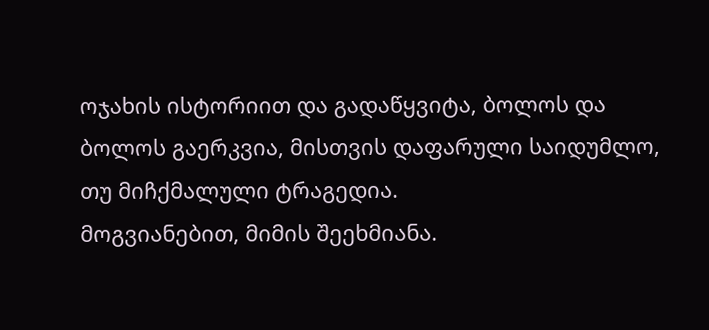ოჯახის ისტორიით და გადაწყვიტა, ბოლოს და ბოლოს გაერკვია, მისთვის დაფარული საიდუმლო, თუ მიჩქმალული ტრაგედია.
მოგვიანებით, მიმის შეეხმიანა.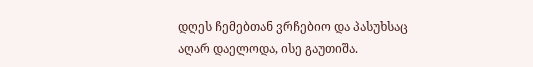დღეს ჩემებთან ვრჩებიო და პასუხსაც აღარ დაელოდა, ისე გაუთიშა.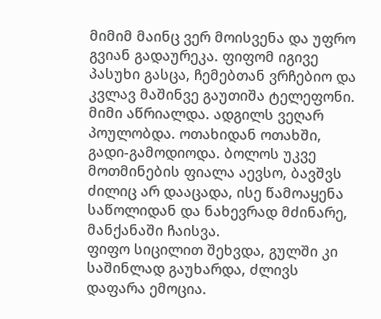მიმიმ მაინც ვერ მოისვენა და უფრო გვიან გადაურეკა. ფიფომ იგივე პასუხი გასცა, ჩემებთან ვრჩებიო და კვლავ მაშინვე გაუთიშა ტელეფონი.
მიმი აწრიალდა. ადგილს ვეღარ პოულობდა. ოთახიდან ოთახში, გადი-გამოდიოდა. ბოლოს უკვე მოთმინების ფიალა აევსო, ბავშვს ძილიც არ დააცადა, ისე წამოაყენა საწოლიდან და ნახევრად მძინარე, მანქანაში ჩაისვა.
ფიფო სიცილით შეხვდა, გულში კი საშინლად გაუხარდა, ძლივს დაფარა ემოცია.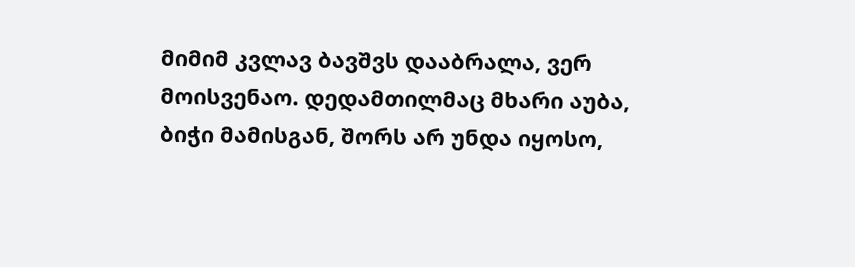მიმიმ კვლავ ბავშვს დააბრალა, ვერ მოისვენაო. დედამთილმაც მხარი აუბა, ბიჭი მამისგან, შორს არ უნდა იყოსო,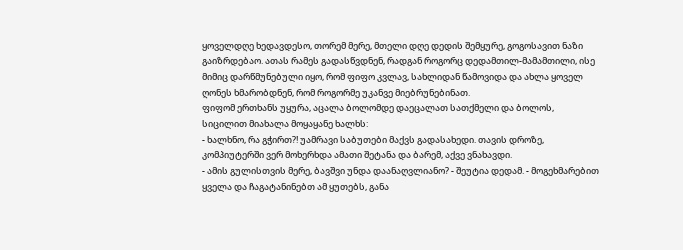ყოველდღე ხედავდესო, თორემ მერე, მთელი დღე დედის შემყურე, გოგოსავით ნაზი გაიზრდებაო. ათას რამეს გადასწვდნენ, რადგან როგორც დედამთილ-მამამთილი, ისე მიმიც დარწმუნებული იყო, რომ ფიფო კვლავ, სახლიდან წამოვიდა და ახლა ყოველ ღონეს ხმარობდნენ, რომ როგორმე უკანვე მიებრუნებინათ.
ფიფომ ერთხანს უყურა, აცალა ბოლომდე დაეცალათ სათქმელი და ბოლოს, სიცილით მიახალა მოყაყანე ხალხს:
- ხალხნო, რა გჭირთ?! უამრავი საბუთები მაქვს გადასახედი. თავის დროზე, კომპიუტერში ვერ მოხერხდა ამათი შეტანა და ბარემ, აქვე ვნახავდი.
- ამის გულისთვის მერე, ბავშვი უნდა დაანაღვლიანო? - შეუტია დედამ. - მოგეხმარებით ყველა და ჩაგატანინებთ ამ ყუთებს, განა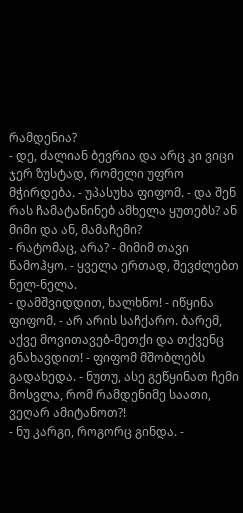რამდენია?
- დე, ძალიან ბევრია და არც კი ვიცი ჯერ ზუსტად, რომელი უფრო მჭირდება. - უპასუხა ფიფომ. - და შენ რას ჩამატანინებ ამხელა ყუთებს? ან მიმი და ან, მამაჩემი?
- რატომაც, არა? - მიმიმ თავი წამოჰყო. - ყველა ერთად, შევძლებთ ნელ-ნელა.
- დამშვიდდით, ხალხნო! - იწყინა ფიფომ. - არ არის საჩქარო. ბარემ, აქვე მოვითავებ-მეთქი და თქვენც გნახავდით! - ფიფომ მშობლებს გადახედა. - ნუთუ, ასე გეწყინათ ჩემი მოსვლა, რომ რამდენიმე საათი, ვეღარ ამიტანოთ?!
- ნუ კარგი, როგორც გინდა. -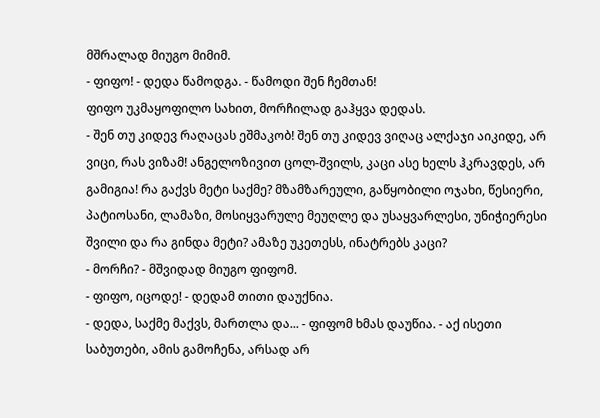მშრალად მიუგო მიმიმ.
- ფიფო! - დედა წამოდგა. - წამოდი შენ ჩემთან!
ფიფო უკმაყოფილო სახით, მორჩილად გაჰყვა დედას.
- შენ თუ კიდევ რაღაცას ეშმაკობ! შენ თუ კიდევ ვიღაც ალქაჯი აიკიდე, არ ვიცი, რას ვიზამ! ანგელოზივით ცოლ-შვილს, კაცი ასე ხელს ჰკრავდეს, არ გამიგია! რა გაქვს მეტი საქმე? მზამზარეული, გაწყობილი ოჯახი, წესიერი, პატიოსანი, ლამაზი, მოსიყვარულე მეუღლე და უსაყვარლესი, უნიჭიერესი შვილი და რა გინდა მეტი? ამაზე უკეთესს, ინატრებს კაცი?
- მორჩი? - მშვიდად მიუგო ფიფომ.
- ფიფო, იცოდე! - დედამ თითი დაუქნია.
- დედა, საქმე მაქვს, მართლა და... - ფიფომ ხმას დაუწია. - აქ ისეთი საბუთები, ამის გამოჩენა, არსად არ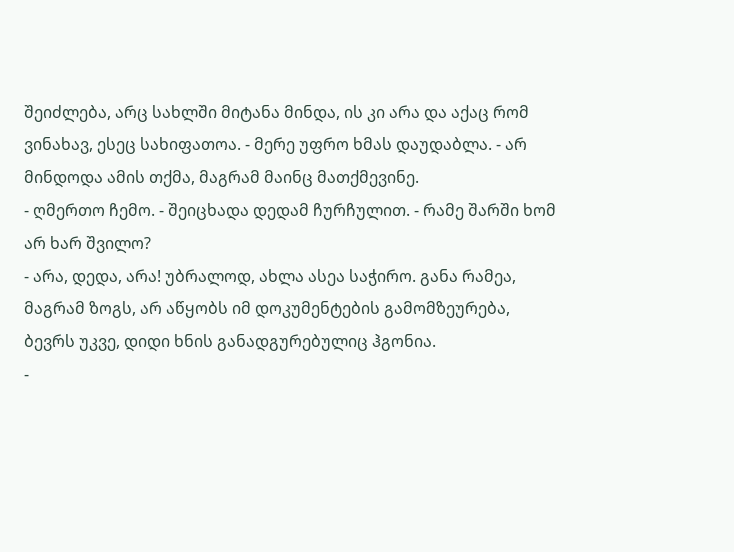შეიძლება, არც სახლში მიტანა მინდა, ის კი არა და აქაც რომ ვინახავ, ესეც სახიფათოა. - მერე უფრო ხმას დაუდაბლა. - არ მინდოდა ამის თქმა, მაგრამ მაინც მათქმევინე.
- ღმერთო ჩემო. - შეიცხადა დედამ ჩურჩულით. - რამე შარში ხომ არ ხარ შვილო?
- არა, დედა, არა! უბრალოდ, ახლა ასეა საჭირო. განა რამეა, მაგრამ ზოგს, არ აწყობს იმ დოკუმენტების გამომზეურება, ბევრს უკვე, დიდი ხნის განადგურებულიც ჰგონია.
-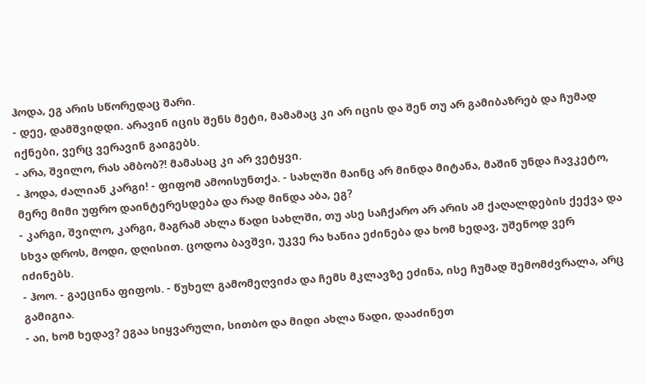ჰოდა, ეგ არის სწორედაც შარი.
- დეე, დამშვიდდი. არავინ იცის შენს მეტი, მამამაც კი არ იცის და შენ თუ არ გამიბაზრებ და ჩუმად იქნები, ვერც ვერავინ გაიგებს.
- არა, შვილო, რას ამბობ?! მამასაც კი არ ვეტყვი.
- ჰოდა, ძალიან კარგი! - ფიფომ ამოისუნთქა. - სახლში მაინც არ მინდა მიტანა, მაშინ უნდა ჩავკეტო, მერე მიმი უფრო დაინტერესდება და რად მინდა აბა, ეგ?
- კარგი, შვილო, კარგი, მაგრამ ახლა წადი სახლში, თუ ასე საჩქარო არ არის ამ ქაღალდების ქექვა და სხვა დროს, მოდი, დღისით. ცოდოა ბავშვი, უკვე რა ხანია ეძინება და ხომ ხედავ, უშენოდ ვერ იძინებს.
- ჰოო. - გაეცინა ფიფოს. - წუხელ გამომეღვიძა და ჩემს მკლავზე ეძინა, ისე ჩუმად შემომძვრალა, არც გამიგია.
- აი, ხომ ხედავ? ეგაა სიყვარული, სითბო და მიდი ახლა წადი, დააძინეთ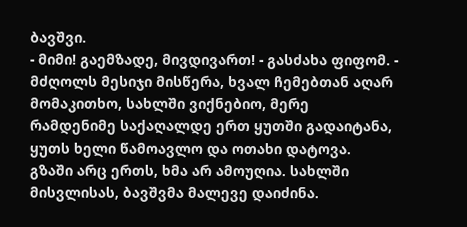ბავშვი.
- მიმი! გაემზადე, მივდივართ! - გასძახა ფიფომ. - მძღოლს მესიჯი მისწერა, ხვალ ჩემებთან აღარ მომაკითხო, სახლში ვიქნებიო, მერე რამდენიმე საქაღალდე ერთ ყუთში გადაიტანა, ყუთს ხელი წამოავლო და ოთახი დატოვა.
გზაში არც ერთს, ხმა არ ამოუღია. სახლში მისვლისას, ბავშვმა მალევე დაიძინა.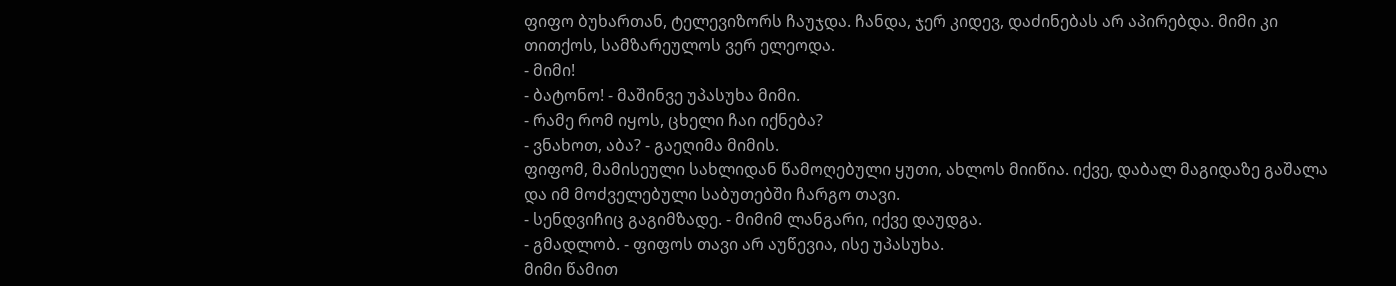ფიფო ბუხართან, ტელევიზორს ჩაუჯდა. ჩანდა, ჯერ კიდევ, დაძინებას არ აპირებდა. მიმი კი თითქოს, სამზარეულოს ვერ ელეოდა.
- მიმი!
- ბატონო! - მაშინვე უპასუხა მიმი.
- რამე რომ იყოს, ცხელი ჩაი იქნება?
- ვნახოთ, აბა? - გაეღიმა მიმის.
ფიფომ, მამისეული სახლიდან წამოღებული ყუთი, ახლოს მიიწია. იქვე, დაბალ მაგიდაზე გაშალა და იმ მოძველებული საბუთებში ჩარგო თავი.
- სენდვიჩიც გაგიმზადე. - მიმიმ ლანგარი, იქვე დაუდგა.
- გმადლობ. - ფიფოს თავი არ აუწევია, ისე უპასუხა.
მიმი წამით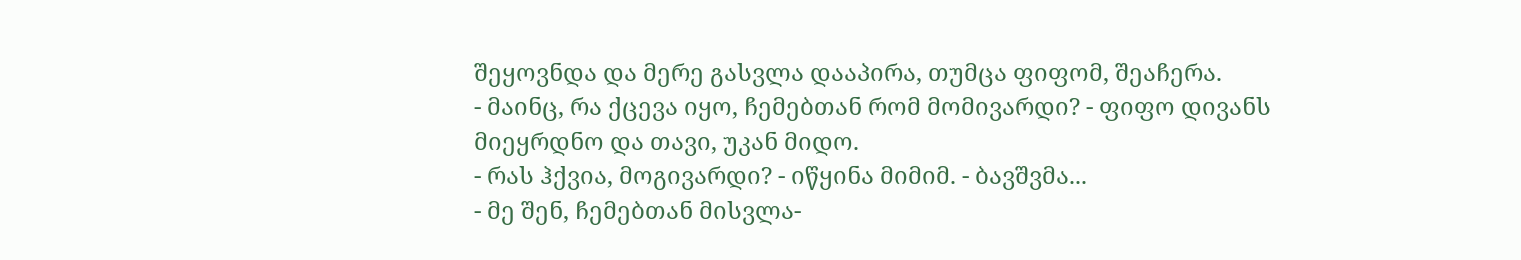შეყოვნდა და მერე გასვლა დააპირა, თუმცა ფიფომ, შეაჩერა.
- მაინც, რა ქცევა იყო, ჩემებთან რომ მომივარდი? - ფიფო დივანს მიეყრდნო და თავი, უკან მიდო.
- რას ჰქვია, მოგივარდი? - იწყინა მიმიმ. - ბავშვმა...
- მე შენ, ჩემებთან მისვლა-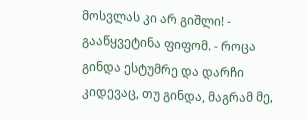მოსვლას კი არ გიშლი! - გააწყვეტინა ფიფომ. - როცა გინდა ესტუმრე და დარჩი კიდევაც, თუ გინდა, მაგრამ მე,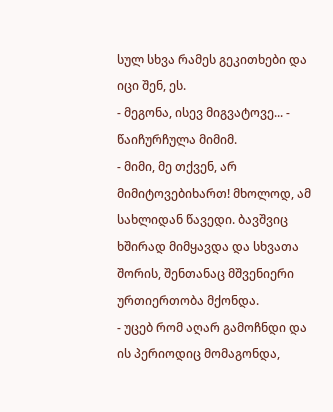სულ სხვა რამეს გეკითხები და იცი შენ, ეს.
- მეგონა, ისევ მიგვატოვე... - წაიჩურჩულა მიმიმ.
- მიმი, მე თქვენ, არ მიმიტოვებიხართ! მხოლოდ, ამ სახლიდან წავედი. ბავშვიც ხშირად მიმყავდა და სხვათა შორის, შენთანაც მშვენიერი ურთიერთობა მქონდა.
- უცებ რომ აღარ გამოჩნდი და ის პერიოდიც მომაგონდა,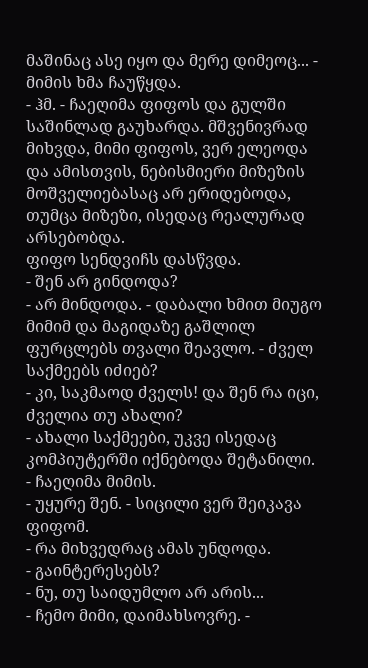მაშინაც ასე იყო და მერე დიმეოც... - მიმის ხმა ჩაუწყდა.
- ჰმ. - ჩაეღიმა ფიფოს და გულში საშინლად გაუხარდა. მშვენივრად მიხვდა, მიმი ფიფოს, ვერ ელეოდა და ამისთვის, ნებისმიერი მიზეზის მოშველიებასაც არ ერიდებოდა, თუმცა მიზეზი, ისედაც რეალურად არსებობდა.
ფიფო სენდვიჩს დასწვდა.
- შენ არ გინდოდა?
- არ მინდოდა. - დაბალი ხმით მიუგო მიმიმ და მაგიდაზე გაშლილ ფურცლებს თვალი შეავლო. - ძველ საქმეებს იძიებ?
- კი, საკმაოდ ძველს! და შენ რა იცი, ძველია თუ ახალი?
- ახალი საქმეები, უკვე ისედაც კომპიუტერში იქნებოდა შეტანილი. - ჩაეღიმა მიმის.
- უყურე შენ. - სიცილი ვერ შეიკავა ფიფომ.
- რა მიხვედრაც ამას უნდოდა.
- გაინტერესებს?
- ნუ, თუ საიდუმლო არ არის...
- ჩემო მიმი, დაიმახსოვრე. -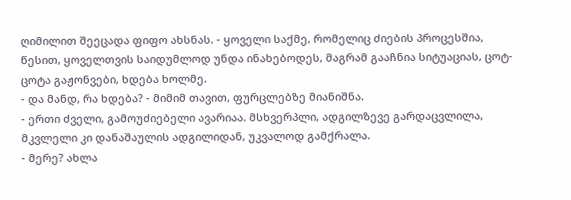ღიმილით შეეცადა ფიფო ახსნას. - ყოველი საქმე, რომელიც ძიების პროცესშია, წესით, ყოველთვის საიდუმლოდ უნდა ინახებოდეს, მაგრამ გააჩნია სიტუაციას, ცოტ-ცოტა გაჟონვები, ხდება ხოლმე.
- და მანდ, რა ხდება? - მიმიმ თავით, ფურცლებზე მიანიშნა.
- ერთი ძველი, გამოუძიებელი ავარიაა. მსხვერპლი, ადგილზევე გარდაცვლილა, მკვლელი კი დანაშაულის ადგილიდან, უკვალოდ გამქრალა.
- მერე? ახლა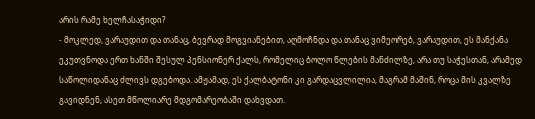არის რამე ხელჩასაჭიდი?
- მოკლედ, ვარაუდით და თანაც, ბევრად მოგვიანებით, აღმოჩნდა და თანაც ვიმეორებ, ვარაუდით, ეს მანქანა ეკუთვნოდა ერთ ხანში შესულ პენსიონერ ქალს, რომელიც ბოლო წლების მანძილზე, არა თუ საჭესთან, არამედ საწოლიდანაც ძლივს დგებოდა. ამჟამად, ეს ქალბატონი კი გარდაცვლილია, მაგრამ მაშინ, როცა მის კვალზე გავიდნენ, ასეთ მწოლიარე მდგომარეობაში დახვდათ.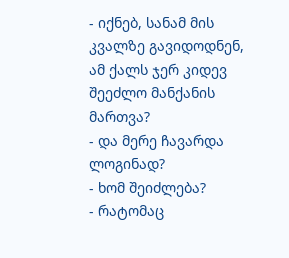- იქნებ, სანამ მის კვალზე გავიდოდნენ, ამ ქალს ჯერ კიდევ შეეძლო მანქანის მართვა?
- და მერე ჩავარდა ლოგინად?
- ხომ შეიძლება?
- რატომაც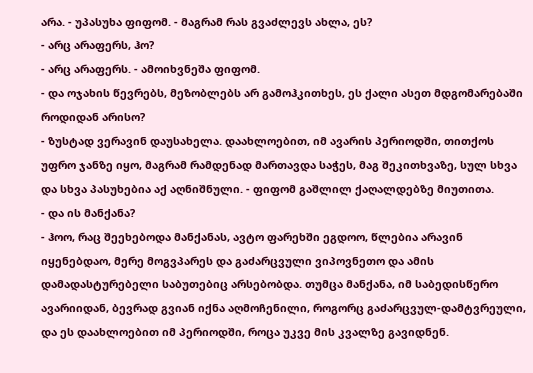არა. - უპასუხა ფიფომ. - მაგრამ რას გვაძლევს ახლა, ეს?
- არც არაფერს, ჰო?
- არც არაფერს. - ამოიხვნეშა ფიფომ.
- და ოჯახის წევრებს, მეზობლებს არ გამოჰკითხეს, ეს ქალი ასეთ მდგომარებაში როდიდან არისო?
- ზუსტად ვერავინ დაუსახელა. დაახლოებით, იმ ავარის პერიოდში, თითქოს უფრო ჯანზე იყო, მაგრამ რამდენად მართავდა საჭეს, მაგ შეკითხვაზე, სულ სხვა და სხვა პასუხებია აქ აღნიშნული. - ფიფომ გაშლილ ქაღალდებზე მიუთითა.
- და ის მანქანა?
- ჰოო, რაც შეეხებოდა მანქანას, ავტო ფარეხში ეგდოო, წლებია არავინ იყენებდაო, მერე მოგვპარეს და გაძარცვული ვიპოვნეთო და ამის დამადასტურებელი საბუთებიც არსებობდა. თუმცა მანქანა, იმ საბედისწერო ავარიიდან, ბევრად გვიან იქნა აღმოჩენილი, როგორც გაძარცვულ-დამტვრეული, და ეს დაახლოებით იმ პერიოდში, როცა უკვე მის კვალზე გავიდნენ.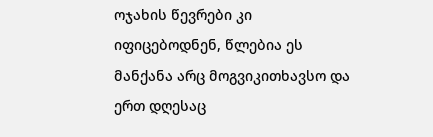ოჯახის წევრები კი იფიცებოდნენ, წლებია ეს მანქანა არც მოგვიკითხავსო და ერთ დღესაც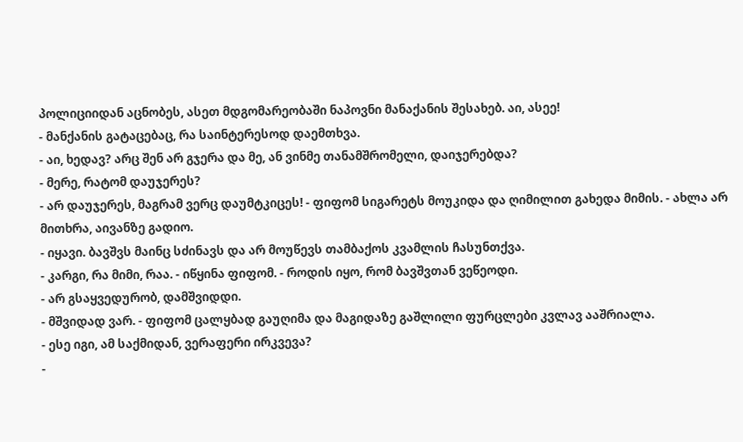პოლიციიდან აცნობეს, ასეთ მდგომარეობაში ნაპოვნი მანაქანის შესახებ. აი, ასეე!
- მანქანის გატაცებაც, რა საინტერესოდ დაემთხვა.
- აი, ხედავ? არც შენ არ გჯერა და მე, ან ვინმე თანამშრომელი, დაიჯერებდა?
- მერე, რატომ დაუჯერეს?
- არ დაუჯერეს, მაგრამ ვერც დაუმტკიცეს! - ფიფომ სიგარეტს მოუკიდა და ღიმილით გახედა მიმის. - ახლა არ მითხრა, აივანზე გადიო.
- იყავი. ბავშვს მაინც სძინავს და არ მოუწევს თამბაქოს კვამლის ჩასუნთქვა.
- კარგი, რა მიმი, რაა. - იწყინა ფიფომ. - როდის იყო, რომ ბავშვთან ვეწეოდი.
- არ გსაყვედურობ, დამშვიდდი.
- მშვიდად ვარ. - ფიფომ ცალყბად გაუღიმა და მაგიდაზე გაშლილი ფურცლები კვლავ ააშრიალა.
- ესე იგი, ამ საქმიდან, ვერაფერი ირკვევა?
-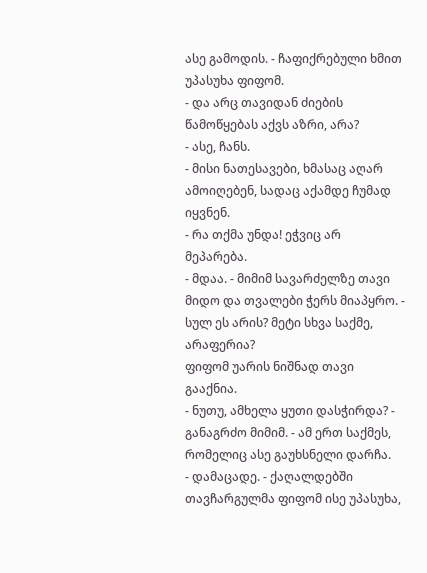ასე გამოდის. - ჩაფიქრებული ხმით უპასუხა ფიფომ.
- და არც თავიდან ძიების წამოწყებას აქვს აზრი, არა?
- ასე, ჩანს.
- მისი ნათესავები, ხმასაც აღარ ამოიღებენ, სადაც აქამდე ჩუმად იყვნენ.
- რა თქმა უნდა! ეჭვიც არ მეპარება.
- მდაა. - მიმიმ სავარძელზე თავი მიდო და თვალები ჭერს მიაპყრო. - სულ ეს არის? მეტი სხვა საქმე, არაფერია?
ფიფომ უარის ნიშნად თავი გააქნია.
- ნუთუ, ამხელა ყუთი დასჭირდა? - განაგრძო მიმიმ. - ამ ერთ საქმეს, რომელიც ასე გაუხსნელი დარჩა.
- დამაცადე. - ქაღალდებში თავჩარგულმა ფიფომ ისე უპასუხა,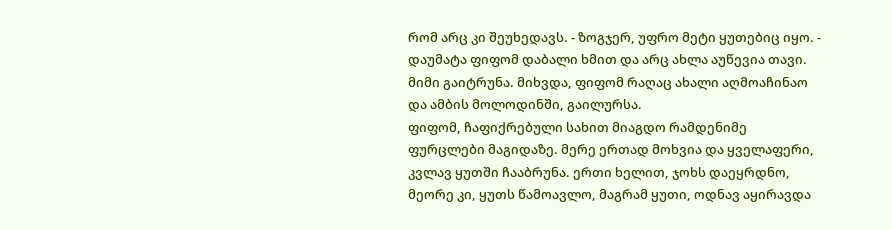რომ არც კი შეუხედავს. - ზოგჯერ, უფრო მეტი ყუთებიც იყო. - დაუმატა ფიფომ დაბალი ხმით და არც ახლა აუწევია თავი.
მიმი გაიტრუნა. მიხვდა, ფიფომ რაღაც ახალი აღმოაჩინაო და ამბის მოლოდინში, გაილურსა.
ფიფომ, ჩაფიქრებული სახით მიაგდო რამდენიმე ფურცლები მაგიდაზე. მერე ერთად მოხვია და ყველაფერი, კვლავ ყუთში ჩააბრუნა. ერთი ხელით, ჯოხს დაეყრდნო, მეორე კი, ყუთს წამოავლო, მაგრამ ყუთი, ოდნავ აყირავდა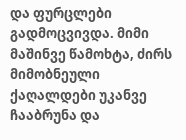და ფურცლები გადმოცვივდა. მიმი მაშინვე წამოხტა, ძირს მიმობნეული ქაღალდები უკანვე ჩააბრუნა და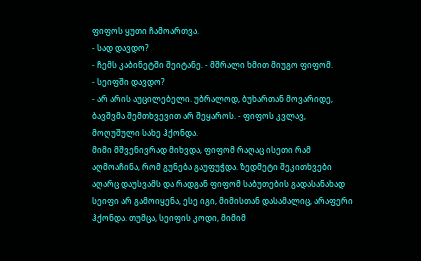ფიფოს ყუთი ჩამოართვა.
- სად დავდო?
- ჩემს კაბინეტში შეიტანე. - მშრალი ხმით მიუგო ფიფომ.
- სეიფში დავდო?
- არ არის აუცილებელი. უბრალოდ, ბუხართან მოვარიდე, ბავშვმა შემთხვევით არ შეყაროს. - ფიფოს კვლავ, მოღუშული სახე ჰქონდა.
მიმი მშვენივრად მიხვდა, ფიფომ რაღაც ისეთი რამ აღმოაჩინა, რომ გუნება გაუფუჭდა. ზედმეტი შეკითხვები აღარც დაუსვამს და რადგან ფიფომ საბუთების გადასანახად სეიფი არ გამოიყენა, ესე იგი, მიმისთან დასამალიც, არაფერი ჰქონდა. თუმცა, სეიფის კოდი, მიმიმ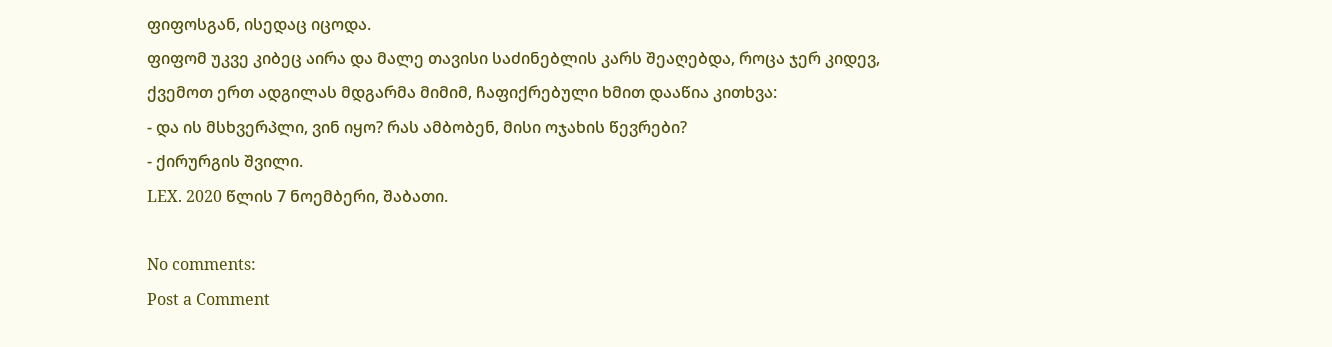ფიფოსგან, ისედაც იცოდა.
ფიფომ უკვე კიბეც აირა და მალე თავისი საძინებლის კარს შეაღებდა, როცა ჯერ კიდევ, ქვემოთ ერთ ადგილას მდგარმა მიმიმ, ჩაფიქრებული ხმით დააწია კითხვა:
- და ის მსხვერპლი, ვინ იყო? რას ამბობენ, მისი ოჯახის წევრები?
- ქირურგის შვილი.
LEX. 2020 წლის 7 ნოემბერი, შაბათი.

No comments:
Post a Comment